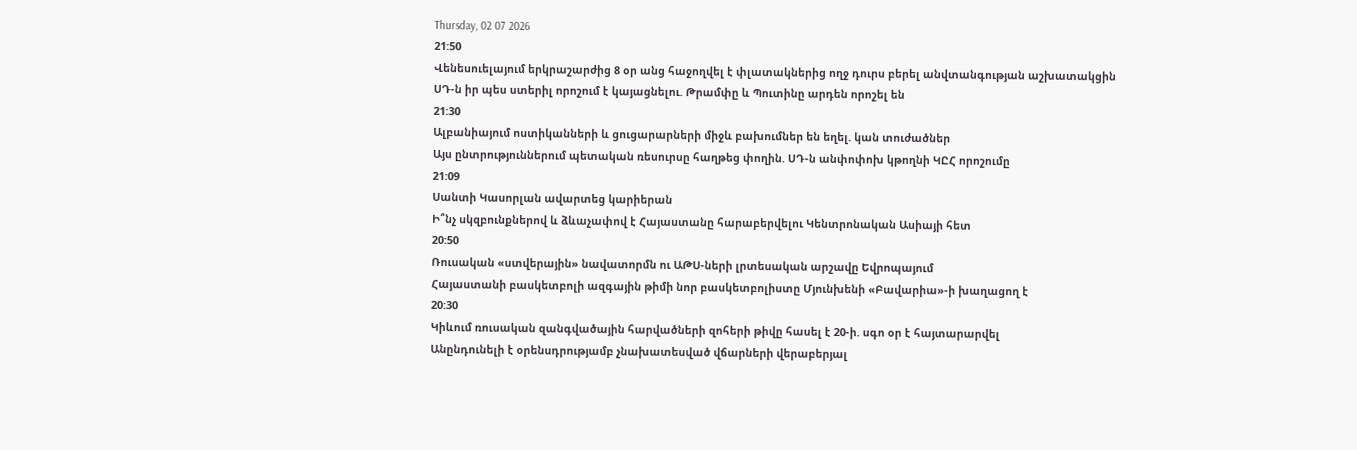Thursday, 02 07 2026
21:50
Վենեսուելայում երկրաշարժից 8 օր անց հաջողվել է փլատակներից ողջ դուրս բերել անվտանգության աշխատակցին
ՍԴ-ն իր պես ստերիլ որոշում է կայացնելու. Թրամփը և Պուտինը արդեն որոշել են
21:30
Ալբանիայում ոստիկանների և ցուցարարների միջև բախումներ են եղել. կան տուժածներ
Այս ընտրություններում պետական ռեսուրսը հաղթեց փողին. ՍԴ-ն անփոփոխ կթողնի ԿԸՀ որոշումը
21:09
Սանտի Կասորլան ավարտեց կարիերան
Ի՞նչ սկզբունքներով և ձևաչափով է Հայաստանը հարաբերվելու Կենտրոնական Ասիայի հետ
20:50
Ռուսական «ստվերային» նավատորմն ու ԱԹՍ-ների լրտեսական արշավը Եվրոպայում
Հայաստանի բասկետբոլի ազգային թիմի նոր բասկետբոլիստը Մյունխենի «Բավարիա»-ի խաղացող է
20:30
Կիևում ռուսական զանգվածային հարվածների զոհերի թիվը հասել է 20-ի. սգո օր է հայտարարվել
Անընդունելի է օրենսդրությամբ չնախատեսված վճարների վերաբերյալ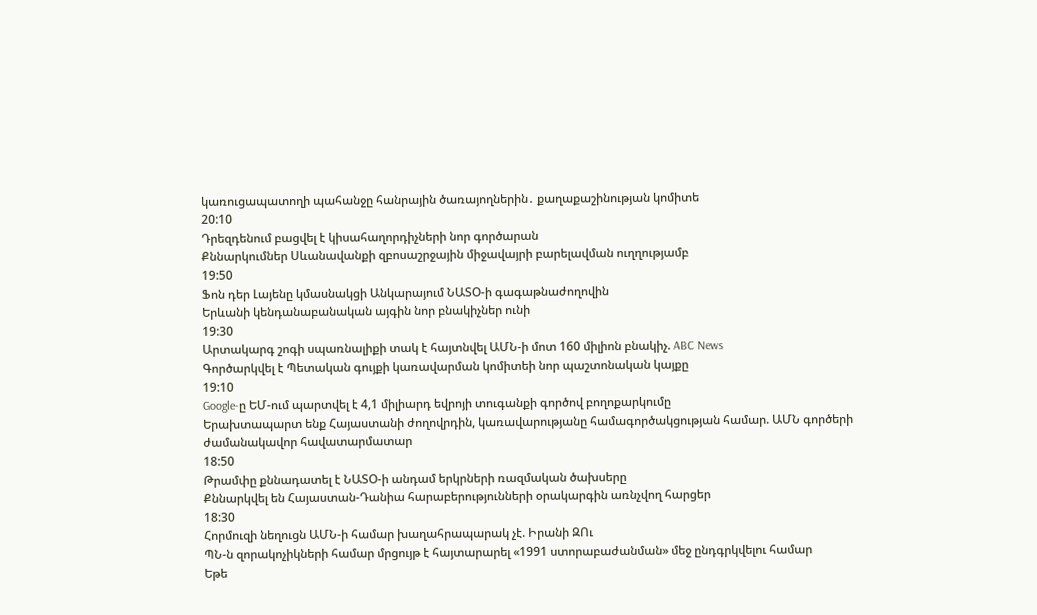կառուցապատողի պահանջը հանրային ծառայողներին․ քաղաքաշինության կոմիտե
20:10
Դրեզդենում բացվել է կիսահաղորդիչների նոր գործարան
Քննարկումներ Սևանավանքի զբոսաշրջային միջավայրի բարելավման ուղղությամբ
19:50
Ֆոն դեր Լայենը կմասնակցի Անկարայում ՆԱՏՕ-ի գագաթնաժողովին
Երևանի կենդանաբանական այգին նոր բնակիչներ ունի
19:30
Արտակարգ շոգի սպառնալիքի տակ է հայտնվել ԱՄՆ-ի մոտ 160 միլիոն բնակիչ. ABC News
Գործարկվել է Պետական գույքի կառավարման կոմիտեի նոր պաշտոնական կայքը
19:10
Google-ը ԵՄ-ում պարտվել է 4,1 միլիարդ եվրոյի տուգանքի գործով բողոքարկումը
Երախտապարտ ենք Հայաստանի ժողովրդին, կառավարությանը համագործակցության համար. ԱՄՆ գործերի ժամանակավոր հավատարմատար
18:50
Թրամփը քննադատել է ՆԱՏՕ-ի անդամ երկրների ռազմական ծախսերը
Քննարկվել են Հայաստան-Դանիա հարաբերությունների օրակարգին առնչվող հարցեր
18:30
Հորմուզի նեղուցն ԱՄՆ-ի համար խաղահրապարակ չէ. Իրանի ԶՈւ
ՊՆ-ն զորակոչիկների համար մրցույթ է հայտարարել «1991 ստորաբաժանման» մեջ ընդգրկվելու համար
Եթե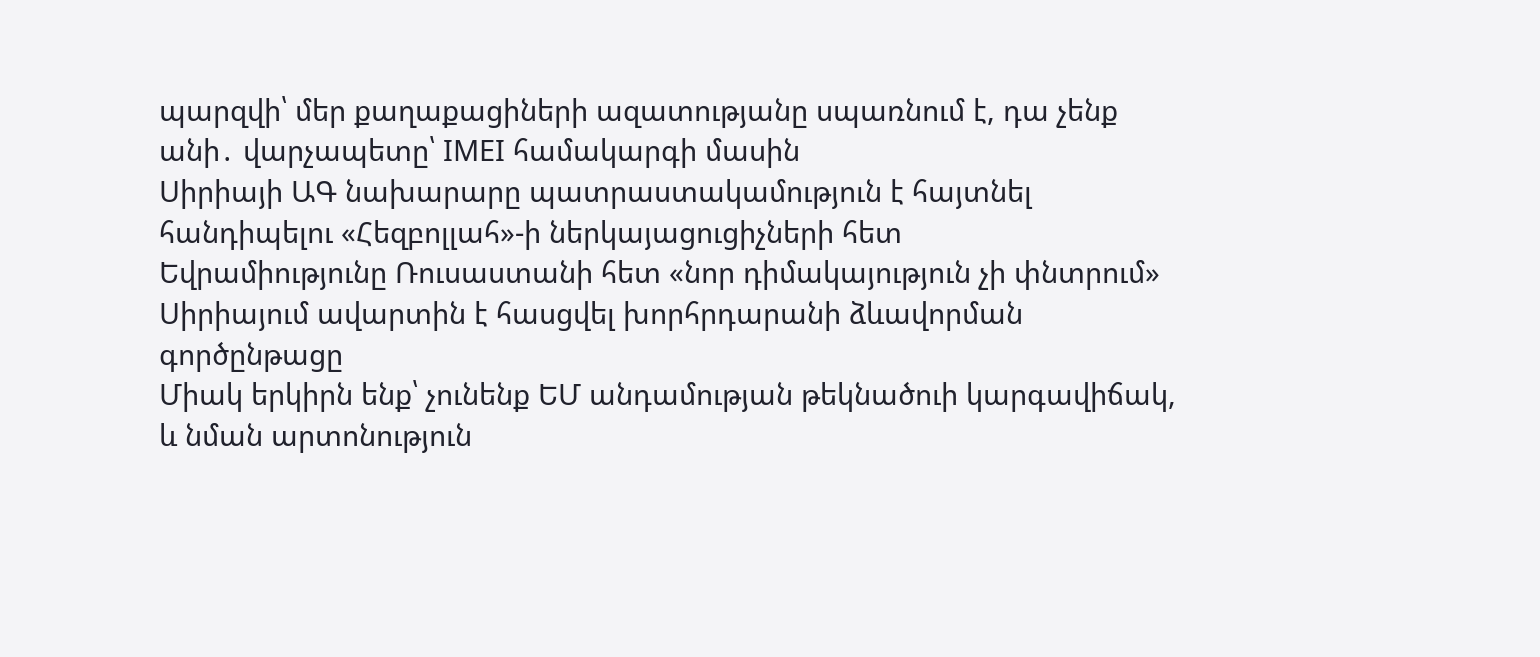պարզվի՝ մեր քաղաքացիների ազատությանը սպառնում է, դա չենք անի․ վարչապետը՝ IMEI համակարգի մասին
Սիրիայի ԱԳ նախարարը պատրաստակամություն է հայտնել հանդիպելու «Հեզբոլլահ»-ի ներկայացուցիչների հետ
Եվրամիությունը Ռուսաստանի հետ «նոր դիմակայություն չի փնտրում»
Սիրիայում ավարտին է հասցվել խորհրդարանի ձևավորման գործընթացը
Միակ երկիրն ենք՝ չունենք ԵՄ անդամության թեկնածուի կարգավիճակ, և նման արտոնություն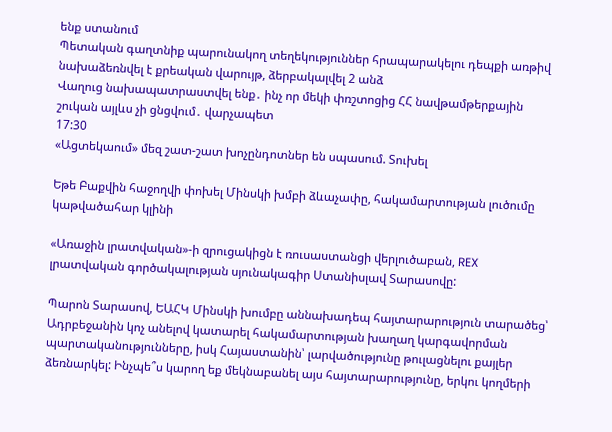ենք ստանում
Պետական գաղտնիք պարունակող տեղեկություններ հրապարակելու դեպքի առթիվ նախաձեռնվել է քրեական վարույթ, ձերբակալվել 2 անձ
Վաղուց նախապատրաստվել ենք․ ինչ որ մեկի փռշտոցից ՀՀ նավթամթերքային շուկան այլևս չի ցնցվում․ վարչապետ
17:30
«Ացտեկաում» մեզ շատ-շատ խոչընդոտներ են սպասում. Տուխել

Եթե Բաքվին հաջողվի փոխել Մինսկի խմբի ձևաչափը, հակամարտության լուծումը կաթվածահար կլինի

«Առաջին լրատվական»-ի զրուցակիցն է ռուսաստանցի վերլուծաբան, REX լրատվական գործակալության սյունակագիր Ստանիսլավ Տարասովը:

Պարոն Տարասով, ԵԱՀԿ Մինսկի խումբը աննախադեպ հայտարարություն տարածեց՝ Ադրբեջանին կոչ անելով կատարել հակամարտության խաղաղ կարգավորման պարտականությունները, իսկ Հայաստանին՝ լարվածությունը թուլացնելու քայլեր ձեռնարկել: Ինչպե՞ս կարող եք մեկնաբանել այս հայտարարությունը, երկու կողմերի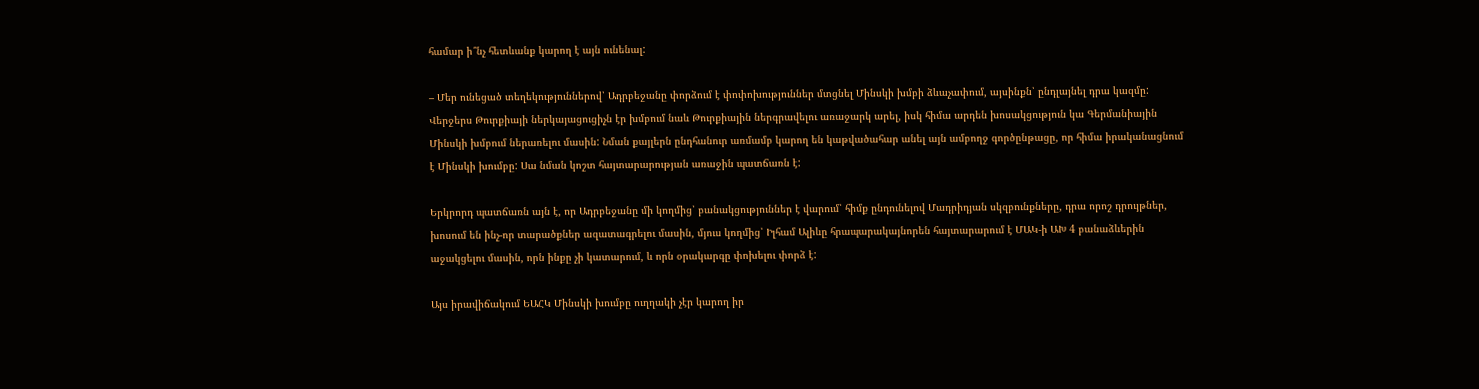համար ի՞նչ հետևանք կարող է այն ունենալ:

– Մեր ունեցած տեղեկություններով՝ Ադրբեջանը փորձում է փոփոխություններ մտցնել Մինսկի խմբի ձևաչափում, այսինքն՝ ընդլայնել դրա կազմը: Վերջերս Թուրքիայի ներկայացուցիչն էր խմբում նաև Թուրքիային ներգրավելու առաջարկ արել, իսկ հիմա արդեն խոսակցություն կա Գերմանիային Մինսկի խմբում ներառելու մասին: Նման քայլերն ընդհանուր առմամբ կարող են կաթվածահար անել այն ամբողջ գործընթացը, որ հիմա իրականացնում է Մինսկի խումբը: Սա նման կոշտ հայտարարության առաջին պատճառն է:

Երկրորդ պատճառն այն է, որ Ադրբեջանը մի կողմից՝ բանակցություններ է վարում՝ հիմք ընդունելով Մադրիդյան սկզբունքները, դրա որոշ դրույթներ, խոսում են ինչ-որ տարածքներ ազատագրելու մասին, մյուս կողմից՝ Իլհամ Ալիևը հրապարակայնորեն հայտարարում է ՄԱԿ-ի ԱԽ 4 բանաձևերին աջակցելու մասին, որն ինքը չի կատարում, և որն օրակարգը փոխելու փորձ է:

Այս իրավիճակում ԵԱՀԿ Մինսկի խումբը ուղղակի չէր կարող իր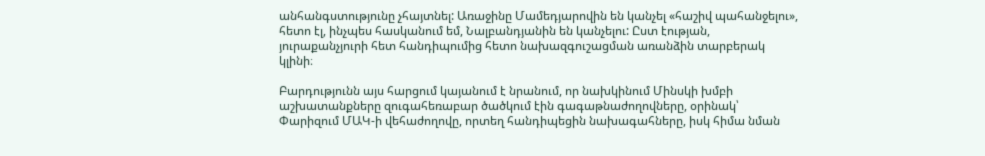անհանգստությունը չհայտնել: Առաջինը Մամեդյարովին են կանչել «հաշիվ պահանջելու», հետո էլ, ինչպես հասկանում եմ, Նալբանդյանին են կանչելու: Ըստ էության, յուրաքանչյուրի հետ հանդիպումից հետո նախազգուշացման առանձին տարբերակ կլինի։

Բարդությունն այս հարցում կայանում է նրանում, որ նախկինում Մինսկի խմբի աշխատանքները զուգահեռաբար ծածկում էին գագաթնաժողովները, օրինակ՝ Փարիզում ՄԱԿ-ի վեհաժողովը, որտեղ հանդիպեցին նախագահները, իսկ հիմա նման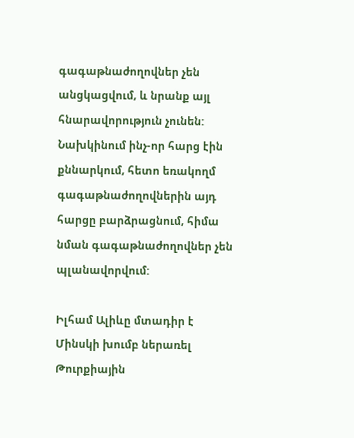գագաթնաժողովներ չեն անցկացվում, և նրանք այլ հնարավորություն չունեն: Նախկինում ինչ-որ հարց էին քննարկում, հետո եռակողմ գագաթնաժողովներին այդ հարցը բարձրացնում, հիմա նման գագաթնաժողովներ չեն պլանավորվում:

Իլհամ Ալիևը մտադիր է Մինսկի խումբ ներառել Թուրքիային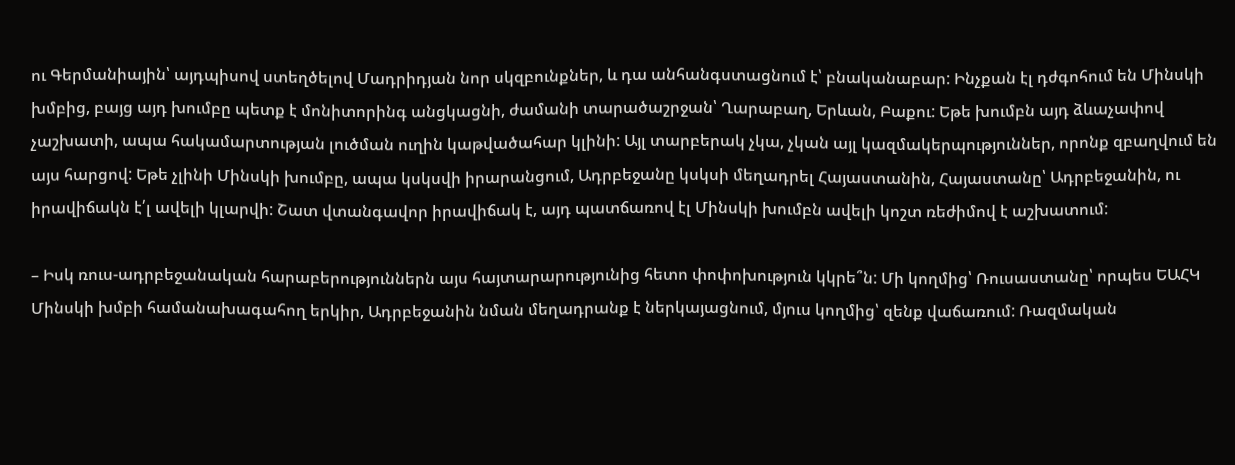ու Գերմանիային՝ այդպիսով ստեղծելով Մադրիդյան նոր սկզբունքներ, և դա անհանգստացնում է՝ բնականաբար: Ինչքան էլ դժգոհում են Մինսկի խմբից, բայց այդ խումբը պետք է մոնիտորինգ անցկացնի, ժամանի տարածաշրջան՝ Ղարաբաղ, Երևան, Բաքու: Եթե խումբն այդ ձևաչափով չաշխատի, ապա հակամարտության լուծման ուղին կաթվածահար կլինի: Այլ տարբերակ չկա, չկան այլ կազմակերպություններ, որոնք զբաղվում են այս հարցով: Եթե չլինի Մինսկի խումբը, ապա կսկսվի իրարանցում, Ադրբեջանը կսկսի մեղադրել Հայաստանին, Հայաստանը՝ Ադրբեջանին, ու իրավիճակն է՛լ ավելի կլարվի: Շատ վտանգավոր իրավիճակ է, այդ պատճառով էլ Մինսկի խումբն ավելի կոշտ ռեժիմով է աշխատում:

– Իսկ ռուս-ադրբեջանական հարաբերություններն այս հայտարարությունից հետո փոփոխություն կկրե՞ն: Մի կողմից՝ Ռուսաստանը՝ որպես ԵԱՀԿ Մինսկի խմբի համանախագահող երկիր, Ադրբեջանին նման մեղադրանք է ներկայացնում, մյուս կողմից՝ զենք վաճառում: Ռազմական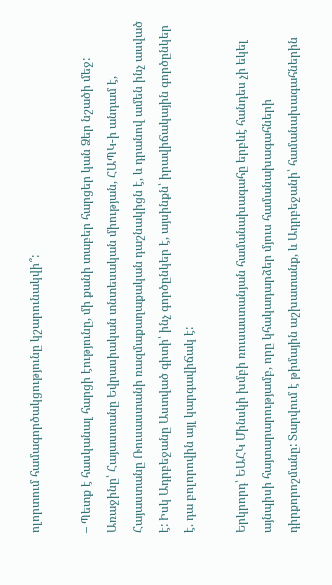ոլորտում համագործակցությունը կշարունակվի՞:

– Պետք է հասկանալ հարցի էությունը, մի քանի տաբեր հարցեր կան Ձեր նշածի մեջ: Առաջինը՝ Հայաստանը Եվրասիական տնտեսական միության, ՀԱՊԿ-ի անդամ է, Հայաստանը Ռուսաստանի ռազմաքաղաքական դաշնակիցն է, և դրանով ամեն ինչ ասված է: Իսկ Ադրբեջանը Աստված գիտի՝ ինչ գործընկեր է, այսինքն՝ իրավիճակային գործընկեր է. դա բոլորովին այլ կարգավիճակ է:

Երկրորդ՝ ԵԱՀԿ Մինսկի խմբի ռուսաստանյան համանախագահը երբևէ հանդես չի եկել այնպիսի հայտարարությամբ, որը կհակադարձեր մյուս համանախագահների դիրքորոշմանը: Տարվում է թիմային աշխատանք, և Ադրբեջանի՝ համանախագահներին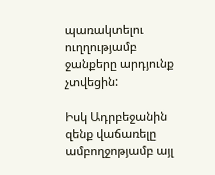պառակտելու ուղղությամբ ջանքերը արդյունք չտվեցին:

Իսկ Ադրբեջանին զենք վաճառելը ամբողջոթյամբ այլ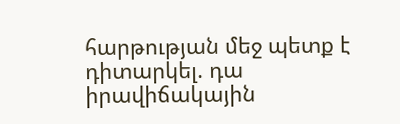հարթության մեջ պետք է դիտարկել. դա իրավիճակային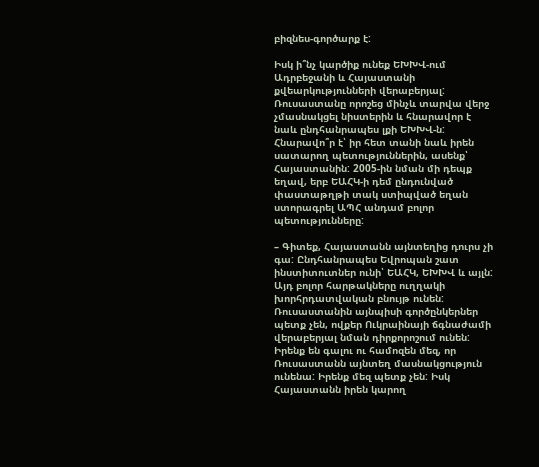բիզնես-գործարք է:

Իսկ ի՞նչ կարծիք ունեք ԵԽԽՎ-ում Ադրբեջանի և Հայաստանի քվեարկությունների վերաբերյալ: Ռուսաստանը որոշեց մինչև տարվա վերջ չմասնակցել նիստերին և հնարավոր է նաև ընդհանրապես լքի ԵԽԽՎ-ն: Հնարավո՞ր է՝ իր հետ տանի նաև իրեն սատարող պետություններին, ասենք՝ Հայաստանին: 2005-ին նման մի դեպք եղավ, երբ ԵԱՀԿ-ի դեմ ընդունված փաստաթղթի տակ ստիպված եղան ստորագրել ԱՊՀ անդամ բոլոր պետությունները:

– Գիտեք, Հայաստանն այնտեղից դուրս չի գա: Ընդհանրապես Եվրոպան շատ ինստիտուտներ ունի՝ ԵԱՀԿ, ԵԽԽՎ և այլն: Այդ բոլոր հարթակները ուղղակի խորհրդատվական բնույթ ունեն: Ռուսաստանին այնպիսի գործընկերներ պետք չեն, ովքեր Ուկրաինայի ճգնաժամի վերաբերյալ նման դիրքորոշում ունեն: Իրենք են գալու ու համոզեն մեզ, որ Ռուսաստանն այնտեղ մասնակցություն ունենա: Իրենք մեզ պետք չեն: Իսկ Հայաստանն իրեն կարող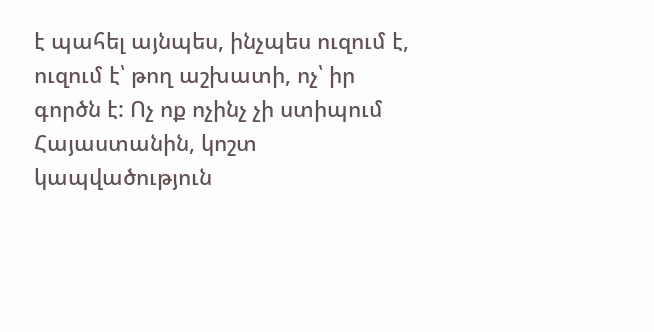է պահել այնպես, ինչպես ուզում է, ուզում է՝ թող աշխատի, ոչ՝ իր գործն է: Ոչ ոք ոչինչ չի ստիպում Հայաստանին, կոշտ կապվածություն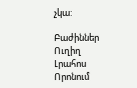չկա:

Բաժիններ
Ուղիղ
Լրահոս
Որոնում